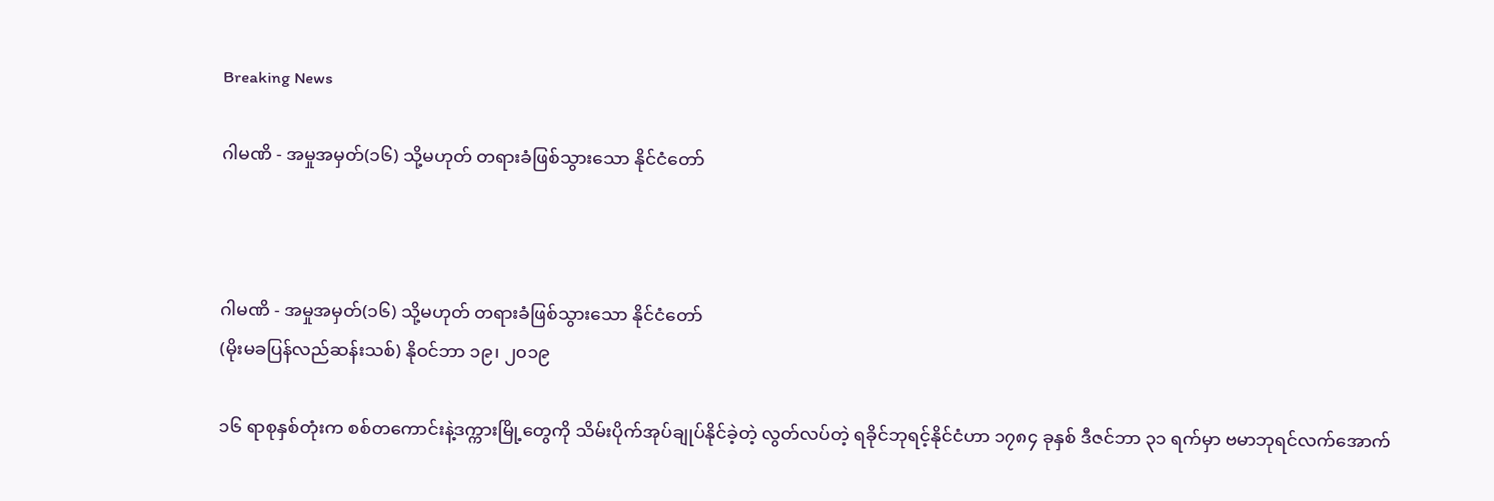Breaking News

ဂါမဏိ - အမှုအမှတ်(၁၆) သို့မဟုတ် တရားခံဖြစ်သွားသော နိုင်ငံတော်



ဂါမဏိ - အမှုအမှတ်(၁၆) သို့မဟုတ် တရားခံဖြစ်သွားသော နိုင်ငံတော်
(မိုးမခပြန်လည်ဆန်းသစ်) နိုဝင်ဘာ ၁၉၊ ၂၀၁၉

၁၆ ရာစုနှစ်တုံးက စစ်တကောင်းနဲ့ဒက္ကားမြို့တွေကို သိမ်းပိုက်အုပ်ချုပ်နိုင်ခဲ့တဲ့ လွတ်လပ်တဲ့ ရခိုင်ဘုရင့်နိုင်ငံဟာ ၁၇၈၄ ခုနှစ် ဒီဇင်ဘာ ၃၁ ရက်မှာ ဗမာဘုရင်လက်အောက်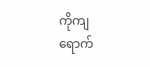ကိုကျရောက်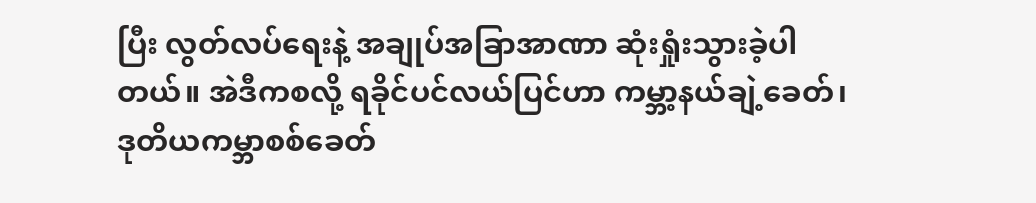ပြီး လွတ်လပ်ရေးနဲ့ အချုပ်အခြာအာဏာ ဆုံးရှုံးသွားခဲ့ပါတယ်။ အဲဒီကစလို့ ရခိုင်ပင်လယ်ပြင်ဟာ ကမ္ဘာ့နယ်ချဲ့ခေတ်၊ ဒုတိယကမ္ဘာစစ်ခေတ်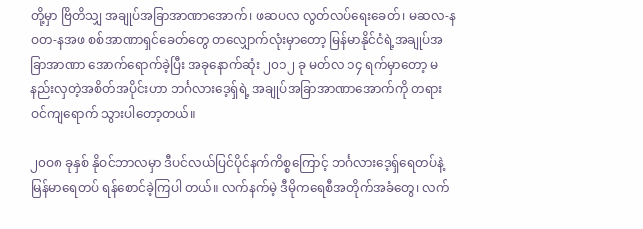တို့မှာ ဗြိတိသျှ အချုပ်အခြာအာဏာအောက်၊ ဖဆပလ လွတ်လပ်ရေးခေတ်၊ မဆလ-နဝတ-နအဖ စစ်အာဏာရှင်ခေတ်တွေ တလျှောက်လုံးမှာတော့ မြန်မာနိုင်ငံရဲ့အချုပ်အခြာအာဏာ အောက်ရောက်ခဲ့ပြီး အခုနောက်ဆုံး ၂၀၁၂ ခု မတ်လ ၁၄ ရက်မှာတော့ မနည်းလှတဲ့အစိတ်အပိုင်းဟာ ဘင်္ဂလားဒေ့ရှ်ရဲ့ အချုပ်အခြာအာဏာအောက်ကို တရားဝင်ကျရောက် သွားပါတော့တယ်။

၂၀ဝ၈ ခုနှစ် နိုဝင်ဘာလမှာ ဒီပင်လယ်ပြင်ပိုင်နက်ကိစ္စကြောင့် ဘင်္ဂလားဒေ့ရှ်ရေတပ်နဲ့ မြန်မာရေတပ် ရန်စောင်ခဲ့ကြပါ တယ်။ လက်နက်မဲ့ ဒီမိုကရေစီအတိုက်အခံတွေ၊ လက်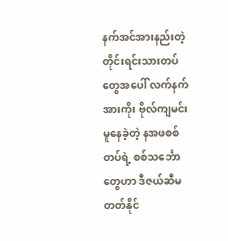နက်အင်အားနည်းတဲ့ တိုင်းရင်းသားတပ်တွေအပေါ် လက်နက် အားကိုး ဗိုလ်ကျမင်းမူနေခဲ့တဲ့ နအဖစစ်တပ်ရဲ့ စစ်သင်္ဘောတွေဟာ ဒီဇယ်ဆီမတတ်နိုင်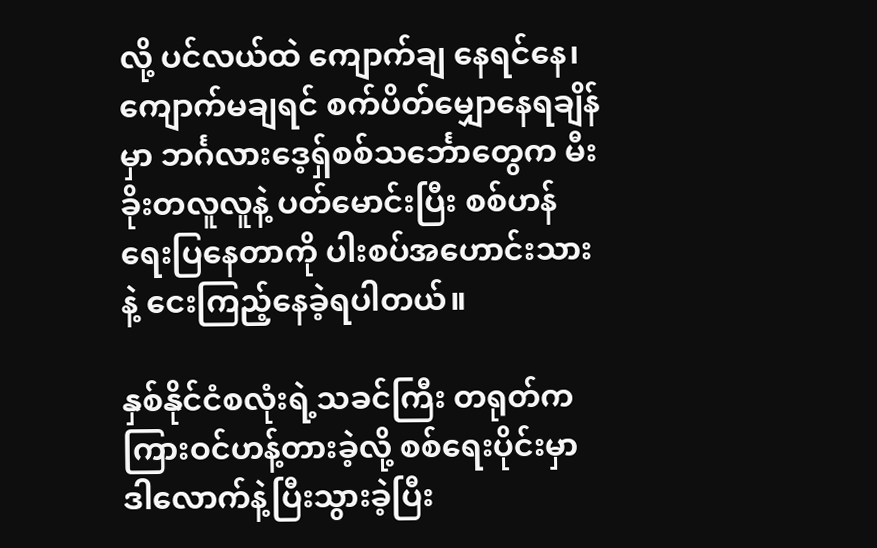လို့ ပင်လယ်ထဲ ကျောက်ချ နေရင်နေ၊ ကျောက်မချရင် စက်ပိတ်မျှောနေရချိန်မှာ ဘင်္ဂလားဒေ့ရှ်စစ်သင်္ဘောတွေက မီးခိုးတလူလူနဲ့ ပတ်မောင်းပြီး စစ်ဟန်ရေးပြနေတာကို ပါးစပ်အဟောင်းသားနဲ့ ငေးကြည့်နေခဲ့ရပါတယ်။

နှစ်နိုင်ငံစလုံးရဲ့သခင်ကြီး တရုတ်ကကြားဝင်ဟန့်တားခဲ့လို့ စစ်ရေးပိုင်းမှာ ဒါလောက်နဲ့ပြီးသွားခဲ့ပြီး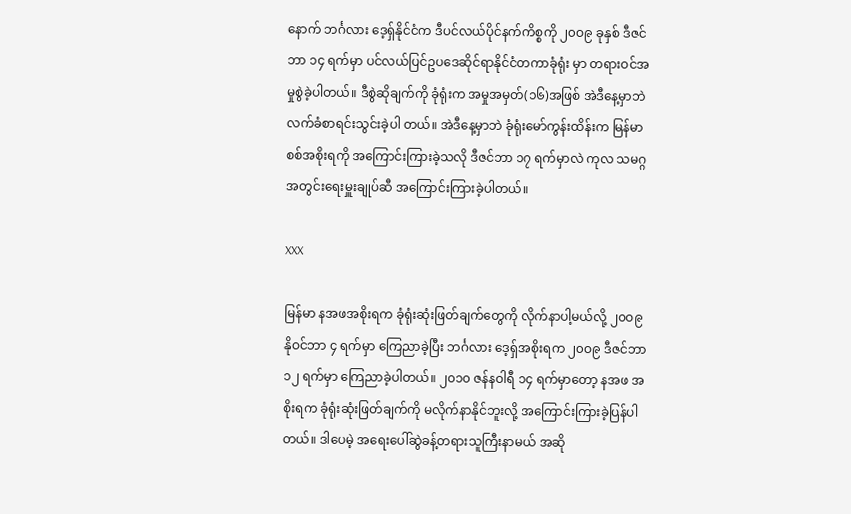နောက် ဘင်္ဂလား ဒေ့ရှ်နိုင်ငံက ဒီပင်လယ်ပိုင်နက်ကိစ္စကို ၂၀ဝ၉ ခုနှစ် ဒီဇင်ဘာ ၁၄ ရက်မှာ ပင်လယ်ပြင်ဥပဒေဆိုင်ရာနိုင်ငံတကာခုံရုံး မှာ တရားဝင်အမှုစွဲခဲ့ပါတယ်။ ဒီစွဲဆိုချက်ကို ခုံရုံးက အမှုအမှတ်(၁၆)အဖြစ် အဲဒီနေ့မှာဘဲ လက်ခံစာရင်းသွင်းခဲ့ပါ တယ်။ အဲဒီနေ့မှာဘဲ ခုံရုံးမော်ကွန်းထိန်းက မြန်မာစစ်အစိုးရကို အကြောင်းကြားခဲ့သလို ဒီဇင်ဘာ ၁၇ ရက်မှာလဲ ကုလ သမဂ္ဂ အတွင်းရေးမှူးချုပ်ဆီ အကြောင်းကြားခဲ့ပါတယ်။

XXX

မြန်မာ နအဖအစိုးရက ခုံရုံးဆုံးဖြတ်ချက်တွေကို လိုက်နာပါ့မယ်လို့ ၂၀ဝ၉ နိုဝင်ဘာ ၄ ရက်မှာ ကြေညာခဲ့ပြီး ဘင်္ဂလား ဒေ့ရှ်အစိုးရက ၂၀ဝ၉ ဒီဇင်ဘာ ၁၂ ရက်မှာ ကြေညာခဲ့ပါတယ်။ ၂၀၁၀ ဇန်နဝါရီ ၁၄ ရက်မှာတော့ နအဖ အစိုးရက ခုံရုံးဆုံးဖြတ်ချက်ကို မလိုက်နာနိုင်ဘူးလို့ အကြောင်းကြားခဲ့ပြန်ပါတယ်။ ဒါပေမဲ့ အရေးပေါ်ဆွဲခန့်တရားသူကြီးနာမယ် အဆို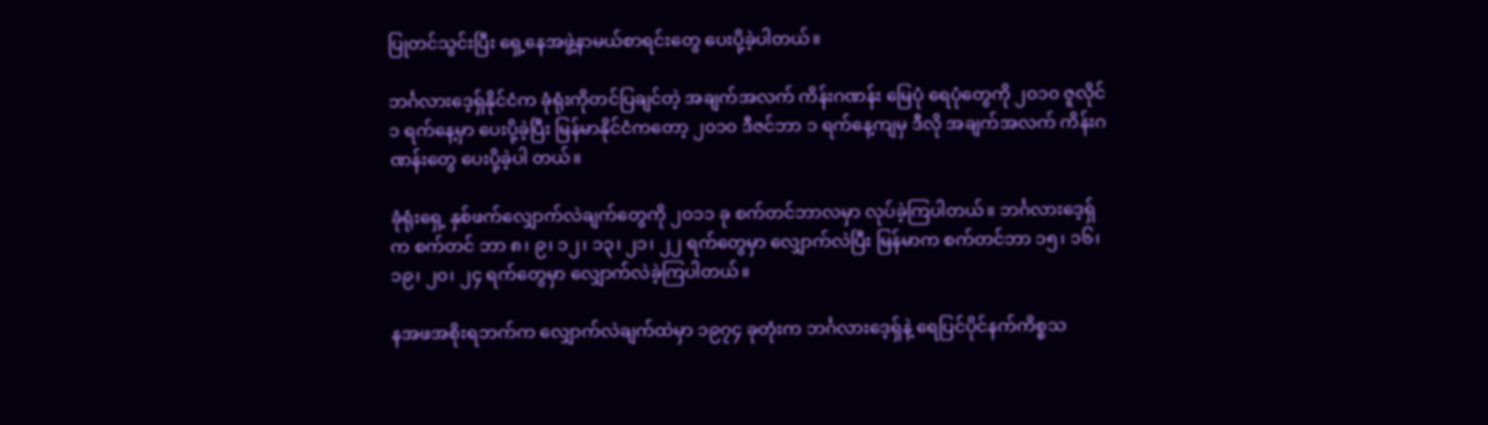ပြုတင်သွင်းပြီး ရှေ့နေအဖွဲ့နာမယ်စာရင်းတွေ ပေးပို့ခဲ့ပါတယ်။

ဘင်္ဂလားဒေ့ရှ်နိုင်ငံက ခုံရုံးကိုတင်ပြချင်တဲ့ အချက်အလက် ကိန်းဂဏန်း မြေပုံ ရေပုံတွေကို ၂၀၁၀ ဇူလိုင် ၁ ရက်နေ့မှာ ပေးပို့ခဲ့ပြီး မြန်မာနိုင်ငံကတော့ ၂၀၁၀ ဒီဇင်ဘာ ၁ ရက်နေ့ကျမှ ဒီလို အချက်အလက် ကိန်းဂဏန်းတွေ ပေးပို့ခဲ့ပါ တယ်။

ခုံရုံးရှေ့ နှစ်ဖက်လျှောက်လဲချက်တွေကို ၂၀၁၁ ခု စက်တင်ဘာလမှာ လုပ်ခဲ့ကြပါတယ်။ ဘင်္ဂလားဒေ့ရှ်က စက်တင် ဘာ ၈၊ ၉၊ ၁၂၊ ၁၃၊ ၂၁၊ ၂၂ ရက်တွေမှာ လျှောက်လဲပြီး မြန်မာက စက်တင်ဘာ ၁၅၊ ၁၆၊ ၁၉၊ ၂၀၊ ၂၄ ရက်တွေမှာ လျှောက်လဲခဲ့ကြပါတယ်။

နအဖအစိုးရဘက်က လျှောက်လဲချက်ထဲမှာ ၁၉၇၄ ခုတုံးက ဘင်္ဂလားဒေ့ရှ်နဲ့ ရေပြင်ပိုင်နက်ကိစ္စသ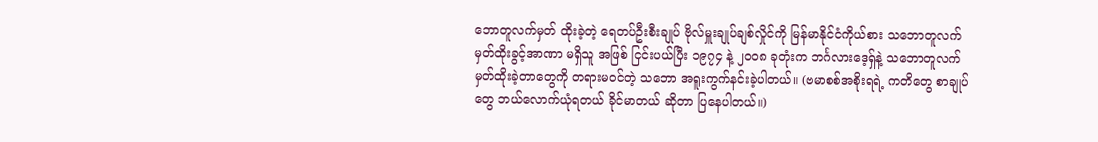ဘောတူလက်မှတ် ထိုးခဲ့တဲ့ ရေတပ်ဦးစီးချုပ် ဗိုလ်မှူးချုပ်ချစ်လှိုင်ကို မြန်မာနိုင်ငံကိုယ်စား သဘောတူလက်မှတ်ထိုးခွင့်အာဏာ မရှိသူ အဖြစ် ငြင်းပယ်ပြီး ၁၉၇၄ နဲ့ ၂၀ဝ၈ ခုတုံးက ဘင်္ဂလားဒေ့ရှ်နဲ့ သဘောတူလက်မှတ်ထိုးခဲ့တာတွေကို တရားမဝင်တဲ့ သဘော အရူးကွက်နင်းခဲ့ပါတယ်။ (ဗမာစစ်အစိုးရရဲ့ ကတိတွေ စာချုပ်တွေ ဘယ်လောက်ယုံရတယ် ခိုင်မာတယ် ဆိုတာ ပြနေပါတယ်။)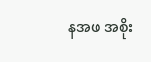နအဖ အစိုး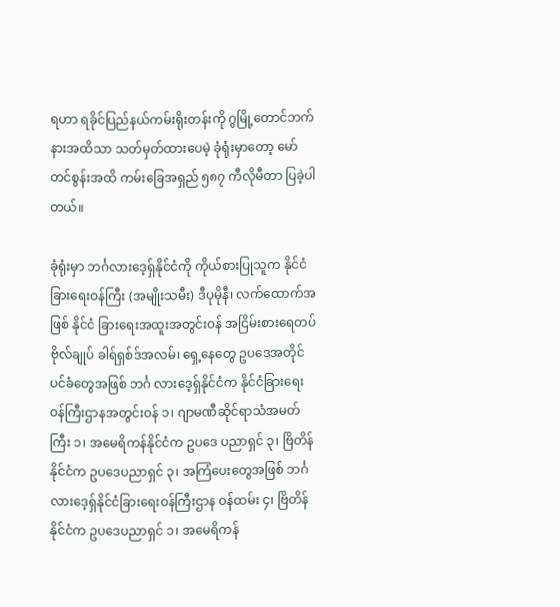ရဟာ ရခိုင်ပြည်နယ်ကမ်းရိုးတန်းကို ဂွမြို့တောင်ဘက်နားအထိသာ သတ်မှတ်ထားပေမဲ့ ခုံရုံးမှာတော့ မော် တင်စွန်းအထိ ကမ်းခြေအရှည် ၅၈၇ ကီလိုမီတာ ပြခဲ့ပါတယ်။

ခုံရုံးမှာ ဘင်္ဂလားဒေ့ရှ်နိုင်ငံကို ကိုယ်စားပြုသူက နိုင်ငံခြားရေးဝန်ကြီး (အမျိုးသမီး) ဒီပုမိုနီ၊ လက်ထောက်အဖြစ် နိုင်ငံ ခြားရေးအထူးအတွင်းဝန် အငြိမ်းစားရေတပ်ဗိုလ်ချုပ် ခါရ်ရှစ်ဒ်အလမ်၊ ရှေ့နေတွေ ဥပဒေအတိုင်ပင်ခံတွေအဖြစ် ဘင်္ဂ လားဒေ့ရှ်နိုင်ငံက နိုင်ငံခြားရေးဝန်ကြီးဌာနအတွင်းဝန် ၁၊ ဂျာမဏီဆိုင်ရာသံအမတ်ကြီး ၁၊ အမေရိကန်နိုင်ငံက ဥပဒေ ပညာရှင် ၃၊ ဗြိတိန်နိုင်ငံက ဥပဒေပညာရှင် ၃၊ အကြံပေးတွေအဖြစ် ဘင်္ဂလားဒေ့ရှ်နိုင်ငံခြားရေးဝန်ကြီးဌာန ဝန်ထမ်း ၄၊ ဗြိတိန်နိုင်ငံက ဥပဒေပညာရှင် ၁၊ အမေရိကန်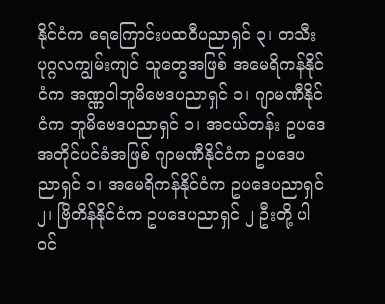နိုင်ငံက ရေကြောင်းပထဝီပညာရှင် ၃၊ တသီးပုဂ္ဂလကျွမ်းကျင် သူတွေအဖြစ် အမေရိကန်နိုင်ငံက အဏ္ဏဝါဘူမိဗေဒပညာရှင် ၁၊ ဂျာမဏီနိုင်ငံက ဘူမိဗေဒပညာရှင် ၁၊ အငယ်တန်း ဥပဒေအတိုင်ပင်ခံအဖြစ် ဂျာမဏီနိုင်ငံက ဥပဒေပညာရှင် ၁၊ အမေရိကန်နိုင်ငံက ဥပဒေပညာရှင် ၂၊ ဗြိတိန်နိုင်ငံက ဥပဒေပညာရှင် ၂ ဦးတို့ ပါဝင်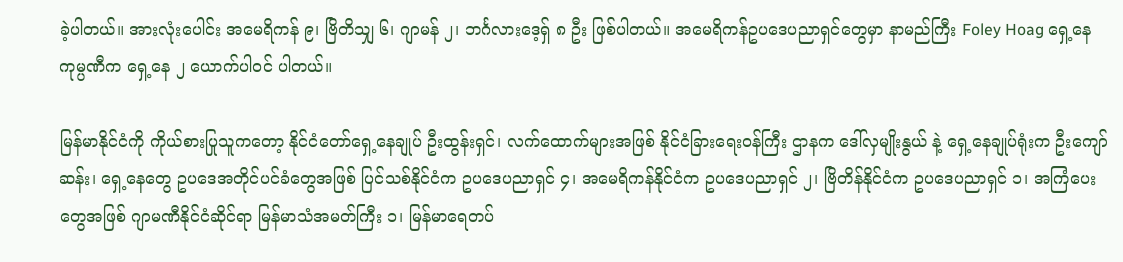ခဲ့ပါတယ်။ အားလုံးပေါင်း အမေရိကန် ၉၊ ဗြိတိသျှ ၆၊ ဂျာမန် ၂၊ ဘင်္ဂလားဒေ့ရှ် ၈ ဦး ဖြစ်ပါတယ်။ အမေရိကန်ဥပဒေပညာရှင်တွေမှာ နာမည်ကြီး Foley Hoag ရှေ့နေကုမ္ပဏီက ရှေ့နေ ၂ ယောက်ပါဝင် ပါတယ်။

မြန်မာနိုင်ငံကို ကိုယ်စားပြုသူကတော့ နိုင်ငံတော်ရှေ့နေချုပ် ဦးထွန်းရှင်၊ လက်ထောက်များအဖြစ် နိုင်ငံခြားရေးဝန်ကြီး ဌာနက ဒေါ်လှမျိုးနွယ် နဲ့ ရှေ့နေချုပ်ရုံးက ဦးကျော်ဆန်း၊ ရှေ့နေတွေ ဥပဒေအတိုင်ပင်ခံတွေအဖြစ် ပြင်သစ်နိုင်ငံက ဥပဒေပညာရှင် ၄၊ အမေရိကန်နိုင်ငံက ဥပဒေပညာရှင် ၂၊ ဗြိတိန်နိုင်ငံက ဥပဒေပညာရှင် ၁၊ အကြံပေးတွေအဖြစ် ဂျာမဏီနိုင်ငံဆိုင်ရာ မြန်မာသံအမတ်ကြီး ၁၊ မြန်မာရေတပ်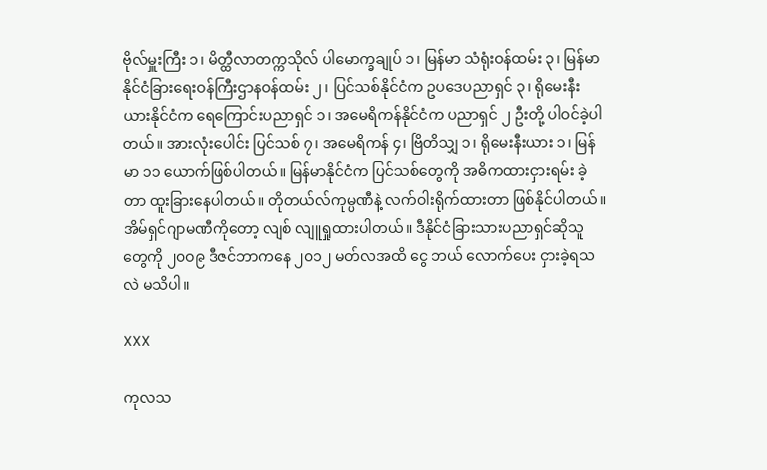ဗိုလ်မှူးကြီး ၁၊ မိတ္ထီလာတက္ကသိုလ် ပါမောက္ခချုပ် ၁၊ မြန်မာ သံရုံးဝန်ထမ်း ၃၊ မြန်မာနိုင်ငံခြားရေးဝန်ကြီးဌာနဝန်ထမ်း ၂၊ ပြင်သစ်နိုင်ငံက ဥပဒေပညာရှင် ၃၊ ရိုမေးနီးယားနိုင်ငံက ရေကြောင်းပညာရှင် ၁၊ အမေရိကန်နိုင်ငံက ပညာရှင် ၂ ဦးတို့ ပါဝင်ခဲ့ပါတယ်။ အားလုံးပေါင်း ပြင်သစ် ၇၊ အမေရိကန် ၄၊ ဗြိတိသျှ ၁၊ ရိုမေးနီးယား ၁၊ မြန်မာ ၁၁ ယောက်ဖြစ်ပါတယ်။ မြန်မာနိုင်ငံက ပြင်သစ်တွေကို အဓိကထားငှားရမ်း ခဲ့တာ ထူးခြားနေပါတယ်။ တိုတယ်လ်ကုမ္ပဏီနဲ့ လက်ဝါးရိုက်ထားတာ ဖြစ်နိုင်ပါတယ်။ အိမ်ရှင်ဂျာမဏီကိုတော့ လျစ် လျူရှုထားပါတယ်။ ဒီနိုင်ငံခြားသားပညာရှင်ဆိုသူတွေကို ၂၀ဝ၉ ဒီဇင်ဘာကနေ ၂၀၁၂ မတ်လအထိ ငွေ ဘယ် လောက်ပေး ငှားခဲ့ရသလဲ မသိပါ။

XXX

ကုလသ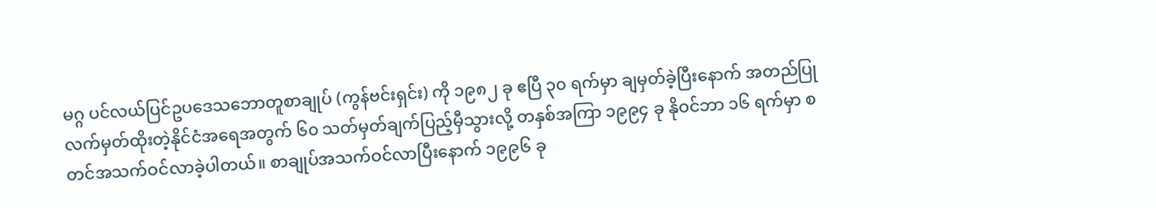မဂ္ဂ ပင်လယ်ပြင်ဥပဒေသဘောတူစာချုပ် (ကွန်ဗင်းရှင်း) ကို ၁၉၈၂ ခု ဧပြီ ၃၀ ရက်မှာ ချမှတ်ခဲ့ပြီးနောက် အတည်ပြုလက်မှတ်ထိုးတဲ့နိုင်ငံအရေအတွက် ၆၀ သတ်မှတ်ချက်ပြည့်မှီသွားလို့ တနှစ်အကြာ ၁၉၉၄ ခု နိုဝင်ဘာ ၁၆ ရက်မှာ စတင်အသက်ဝင်လာခဲ့ပါတယ်။ စာချုပ်အသက်ဝင်လာပြီးနောက် ၁၉၉၆ ခု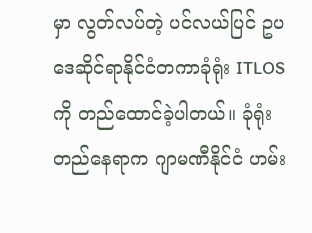မှာ လွတ်လပ်တဲ့ ပင်လယ်ပြင် ဥပဒေဆိုင်ရာနိုင်ငံတကာခုံရုံး ITLOS ကို တည်ထောင်ခဲ့ပါတယ်။ ခုံရုံးတည်နေရာက ဂျာမဏီနိုင်ငံ ဟမ်း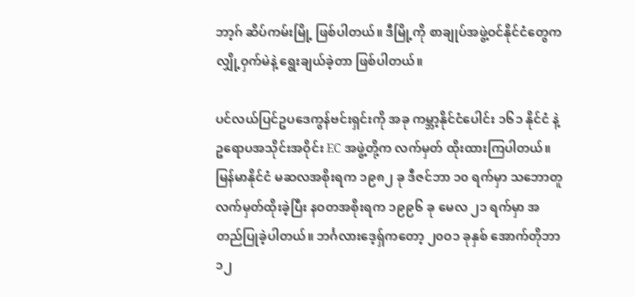ဘာ့ဂ် ဆိပ်ကမ်းမြို့ ဖြစ်ပါတယ်။ ဒီမြို့ကို စာချုပ်အဖွဲ့ဝင်နိုင်ငံတွေက လျှို့ဝှက်မဲနဲ့ ရွေးချယ်ခဲ့တာ ဖြစ်ပါတယ်။

ပင်လယ်ပြင်ဥပဒေကွန်ဗင်းရှင်းကို အခု ကမ္ဘာ့နိုင်ငံပေါင်း ၁၆၁ နိုင်ငံ နဲ့ ဥရောပအသိုင်းအဝိုင်း EC အဖွဲ့တို့က လက်မှတ် ထိုးထားကြပါတယ်။ မြန်မာနိုင်ငံ မဆလအစိုးရက ၁၉၈၂ ခု ဒီဇင်ဘာ ၁၀ ရက်မှာ သဘောတူလက်မှတ်ထိုးခဲ့ပြီး နဝတအစိုးရက ၁၉၉၆ ခု မေလ ၂၁ ရက်မှာ အတည်ပြုခဲ့ပါတယ်။ ဘင်္ဂလားဒေ့ရှ်ကတော့ ၂၀ဝ၁ ခုနှစ် အောက်တိုဘာ ၁၂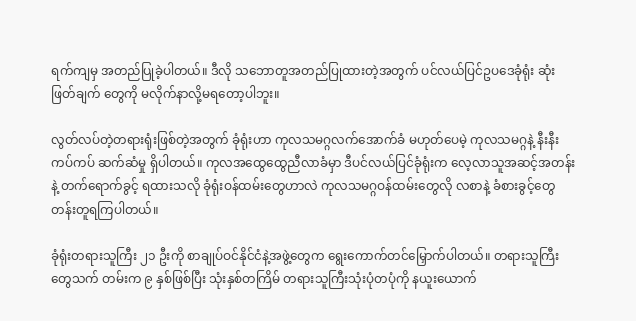ရက်ကျမှ အတည်ပြုခဲ့ပါတယ်။ ဒီလို သဘောတူအတည်ပြုထားတဲ့အတွက် ပင်လယ်ပြင်ဥပဒေခုံရုံး ဆုံးဖြတ်ချက် တွေကို မလိုက်နာလို့မရတော့ပါဘူး။

လွတ်လပ်တဲ့တရားရုံးဖြစ်တဲ့အတွက် ခုံရုံးဟာ ကုလသမဂ္ဂလက်အောက်ခံ မဟုတ်ပေမဲ့ ကုလသမဂ္ဂနဲ့ နီးနီးကပ်ကပ် ဆက်ဆံမှု ရှိပါတယ်။ ကုလအထွေထွေညီလာခံမှာ ဒီပင်လယ်ပြင်ခုံရုံးက လေ့လာသူအဆင့်အတန်းနဲ့ တက်ရောက်ခွင့် ရထားသလို ခုံရုံးဝန်ထမ်းတွေဟာလဲ ကုလသမဂ္ဂဝန်ထမ်းတွေလို လစာနဲ့ ခံစားခွင့်တွေ တန်းတူရကြပါတယ်။

ခုံရုံးတရားသူကြီး ၂၁ ဦးကို စာချုပ်ဝင်နိုင်ငံနဲ့အဖွဲ့တွေက ရွေးကောက်တင်မြှောက်ပါတယ်။ တရားသူကြီးတွေသက် တမ်းက ၉ နှစ်ဖြစ်ပြီး သုံးနှစ်တကြိမ် တရားသူကြီးသုံးပုံတပုံကို နယူးယောက်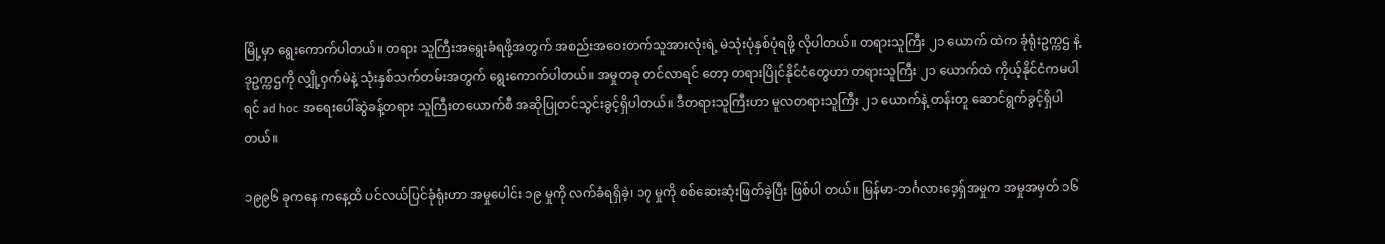မြို့မှာ ရွေးကောက်ပါတယ်။ တရား သူကြီးအရွေးခံရဖို့အတွက် အစည်းအဝေးတက်သူအားလုံးရဲ့ မဲသုံးပုံနှစ်ပုံရဖို့ လိုပါတယ်။ တရားသူကြီး ၂၁ ယောက် ထဲက ခုံရုံးဥက္ကဌ နဲ့ ဒုဥက္ကဌကို လျှို့ဝှက်မဲနဲ့ သုံးနှစ်သက်တမ်းအတွက် ရွေးကောက်ပါတယ်။ အမှုတခု တင်လာရင် တော့ တရားပြိုင်နိုင်ငံတွေဟာ တရားသူကြီး ၂၁ ယောက်ထဲ ကိုယ့်နိုင်ငံကမပါရင် ad hoc အရေးပေါ်ဆွဲခန့်တရား သူကြီးတယောက်စီ အဆိုပြုတင်သွင်းခွင့်ရှိပါတယ်။ ဒီတရားသူကြီးဟာ မူလတရားသူကြီး ၂၁ ယောက်နဲ့ တန်းတူ ဆောင်ရွက်ခွင့်ရှိပါတယ်။

၁၉၉၆ ခုကနေ ကနေ့ထိ ပင်လယ်ပြင်ခုံရုံးဟာ အမှုပေါင်း ၁၉ မှုကို လက်ခံရရှိခဲ့၊ ၁၇ မှုကို စစ်ဆေးဆုံးဖြတ်ခဲ့ပြီး ဖြစ်ပါ တယ်။ မြန်မာ-ဘင်္ဂလားဒေ့ရှ်အမှုက အမှုအမှတ် ၁၆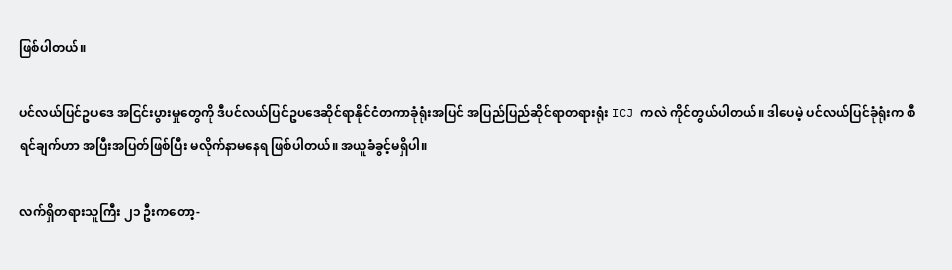ဖြစ်ပါတယ်။

ပင်လယ်ပြင်ဥပဒေ အငြင်းပွားမှုတွေကို ဒီပင်လယ်ပြင်ဥပဒေဆိုင်ရာနိုင်ငံတကာခုံရုံးအပြင် အပြည်ပြည်ဆိုင်ရာတရားရုံး ICJ ကလဲ ကိုင်တွယ်ပါတယ်။ ဒါပေမဲ့ ပင်လယ်ပြင်ခုံရုံးက စီရင်ချက်ဟာ အပြီးအပြတ်ဖြစ်ပြီး မလိုက်နာမနေရ ဖြစ်ပါတယ်။ အယူခံခွင့်မရှိပါ။

လက်ရှိတရားသူကြီး ၂၁ ဦးကတော့-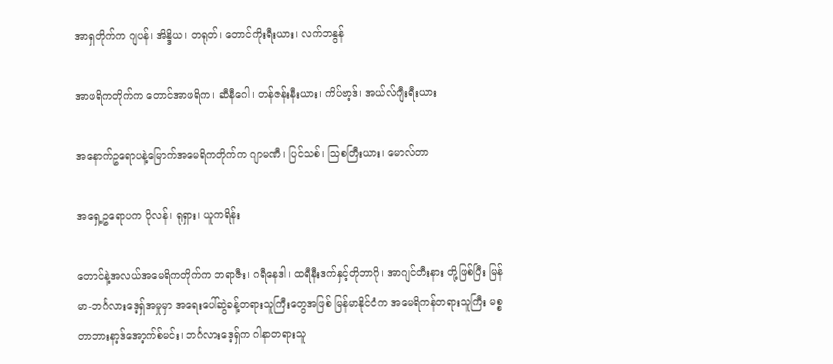အာရှတိုက်က ဂျပန်၊ အိန္ဒိယ၊ တရုတ်၊ တောင်ကိုးရီးယား၊ လက်ဘနွန်

အာဖရိကတိုက်က တောင်အာဖရိက၊ ဆီနီဂေါ၊ တန်ဇန်းနီးယား၊ ကိပ်ဗာ့ဒ်၊ အယ်လ်ဂျီးရီးယား

အနောက်ဥရောပနဲ့မြောက်အမေရိကတိုက်က ဂျာမဏီ၊ ပြင်သစ်၊ သြစတြီးယား၊ မောလ်တာ

အရှေ့ဥရောပက ပိုလန်၊ ရုရှား၊ ယူကရိန်း

တောင်နဲ့အလယ်အမေရိကတိုက်က ဘရာဇီး၊ ဂရီနေဒါ၊ ထရီနီးဒက်နှင့်တိုဘာဂို၊ အာဂျင်တီးနား တို့ဖြစ်ပြီး မြန်မာ-ဘင်္ဂလားဒေ့ရှ်အမှုမှာ အရေးပေါ်ဆွဲခန့်တရားသူကြီးတွေအဖြစ် မြန်မာနိုင်ငံက အမေရိကန်တရားသူကြီး မစ္စ တာဘားနာ့ဒ်အော့က်စ်မင်း၊ ဘင်္ဂလားဒေ့ရှ်က ဂါနာတရားသူ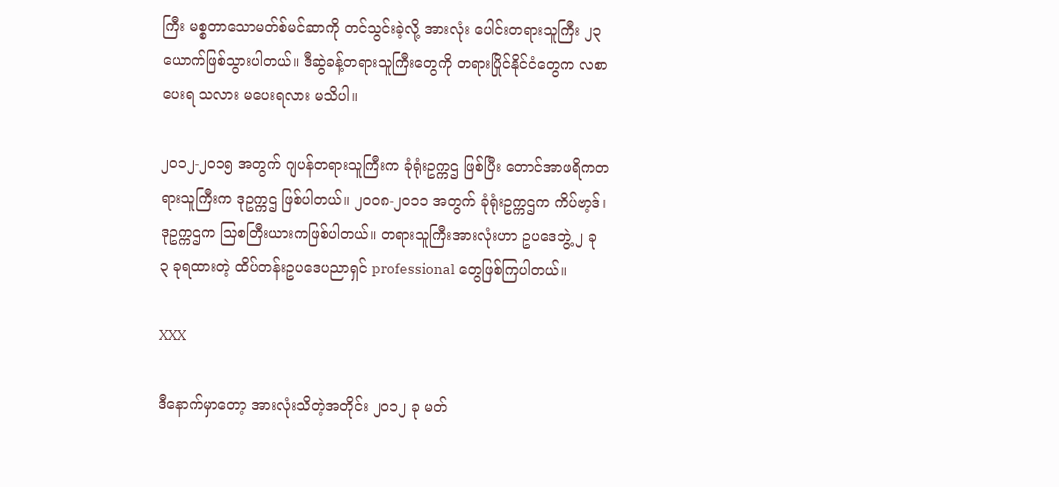ကြီး မစ္စတာသောမတ်စ်မင်ဆာကို တင်သွင်းခဲ့လို့ အားလုံး ပေါင်းတရားသူကြီး ၂၃ ယောက်ဖြစ်သွားပါတယ်။ ဒီဆွဲခန့်တရားသူကြီးတွေကို တရားပြိုင်နိုင်ငံတွေက လစာပေးရ သလား မပေးရလား မသိပါ။

၂၀၁၂-၂၀၁၅ အတွက် ဂျပန်တရားသူကြီးက ခုံရုံးဥက္ကဌ ဖြစ်ပြီး တောင်အာဖရိကတရားသူကြီးက ဒုဥက္ကဌ ဖြစ်ပါတယ်။ ၂၀ဝ၈-၂၀၁၁ အတွက် ခုံရုံးဥက္ကဌက ကိပ်ဗာ့ဒ်၊ ဒုဥက္ကဌက သြစတြီးယားကဖြစ်ပါတယ်။ တရားသူကြီးအားလုံးဟာ ဥပဒေဘွဲ့ ၂ ခု ၃ ခုရထားတဲ့ ထိပ်တန်းဥပဒေပညာရှင် professional တွေဖြစ်ကြပါတယ်။

XXX

ဒီနောက်မှာတော့ အားလုံးသိတဲ့အတိုင်း ၂၀၁၂ ခု မတ်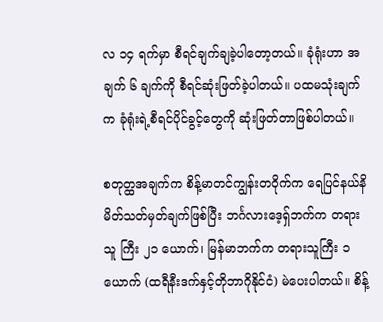လ ၁၄ ရက်မှာ စီရင်ချက်ချခဲ့ပါတော့တယ်။ ခုံရုံးဟာ အချက် ၆ ချက်ကို စီရင်ဆုံးဖြတ်ခဲ့ပါတယ်။ ပထမသုံးချက်က ခုံရုံးရဲ့စီရင်ပိုင်ခွင့်တွေကို ဆုံးဖြတ်တာဖြစ်ပါတယ်။

စတုတ္ထအချက်က စိန့်မာတင်ကျွန်းတဝိုက်က ရေပြင်နယ်နိမိတ်သတ်မှတ်ချက်ဖြစ်ပြီး ဘင်္ဂလားဒေ့ရှ်ဘက်က တရားသူ ကြီး ၂၁ ယောက်၊ မြန်မာဘက်က တရားသူကြီး ၁ ယောက် (ထရီနီးဒက်နှင့်တိုဘာဂိုနိုင်ငံ) မဲပေးပါတယ်။ စိန့်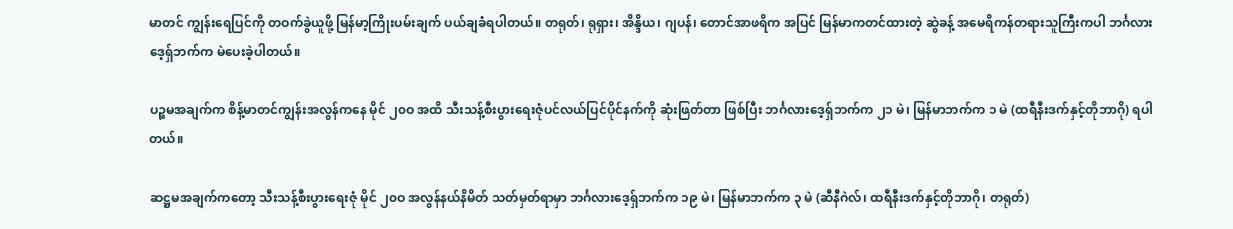မာတင် ကျွန်းရေပြင်ကို တဝက်ခွဲယူဖို့ မြန်မာ့ကြိုးပမ်းချက် ပယ်ချခံရပါတယ်။ တရုတ်၊ ရုရှား၊ အိန္ဒိယ၊ ဂျပန်၊ တောင်အာဖရိက အပြင် မြန်မာကတင်ထားတဲ့ ဆွဲခန့် အမေရိကန်တရားသူကြီးကပါ ဘင်္ဂလားဒေ့ရှ်ဘက်က မဲပေးခဲ့ပါတယ်။

ပဉ္စမအချက်က စိန့်မာတင်ကျွန်းအလွန်ကနေ မိုင် ၂၀ဝ အထိ သီးသန့်စီးပွားရေးဇုံပင်လယ်ပြင်ပိုင်နက်ကို ဆုံးဖြတ်တာ ဖြစ်ပြီး ဘင်္ဂလားဒေ့ရှ်ဘက်က ၂၁ မဲ၊ မြန်မာဘက်က ၁ မဲ (ထရီနီးဒက်နှင့်တိုဘာဂို) ရပါတယ်။

ဆဋ္ဌမအချက်ကတော့ သီးသန့်စီးပွားရေးဇုံ မိုင် ၂၀ဝ အလွန်နယ်နိမိတ် သတ်မှတ်ရာမှာ ဘင်္ဂလားဒေ့ရှ်ဘက်က ၁၉ မဲ၊ မြန်မာဘက်က ၃ မဲ (ဆီနီဂဲလ်၊ ထရီနီးဒက်နှင့်တိုဘာဂို၊ တရုတ်)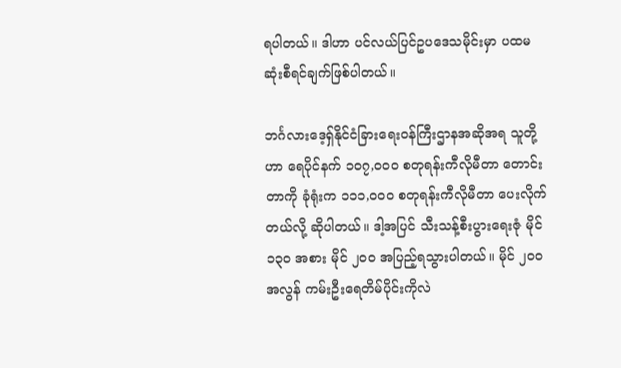ရပါတယ်။ ဒါဟာ ပင်လယ်ပြင်ဥပဒေသမိုင်းမှာ ပထမဆုံးစီရင်ချက်ဖြစ်ပါတယ်။

ဘင်္ဂလားဒေ့ရှ်နိုင်ငံခြားရေးဝန်ကြီးဌာနအဆိုအရ သူတို့ဟာ ရေပိုင်နက် ၁၀၇,ဝ၀ဝ စတုရန်းကီလိုမီတာ တောင်းတာကို ခုံရုံးက ၁၁၁,ဝ၀ဝ စတုရန်းကီလိုမီတာ ပေးလိုက်တယ်လို့ ဆိုပါတယ်။ ဒါ့အပြင် သီးသန့်စီးပွားရေးဇုံ မိုင် ၁၃၀ အစား မိုင် ၂၀ဝ အပြည့်ရသွားပါတယ်။ မိုင် ၂၀ဝ အလွန် ကမ်းဦးရေတိမ်ပိုင်းကိုလဲ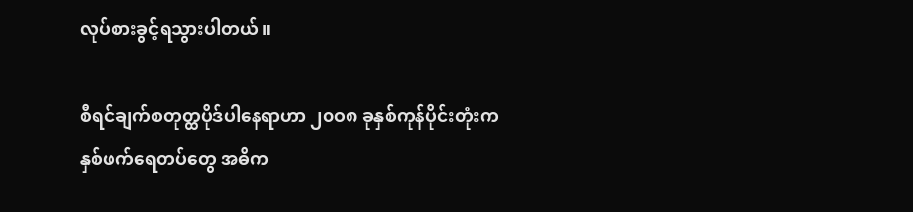လုပ်စားခွင့်ရသွားပါတယ်။

စီရင်ချက်စတုတ္ထပိုဒ်ပါနေရာဟာ ၂၀ဝ၈ ခုနှစ်ကုန်ပိုင်းတုံးက နှစ်ဖက်ရေတပ်တွေ အဓိက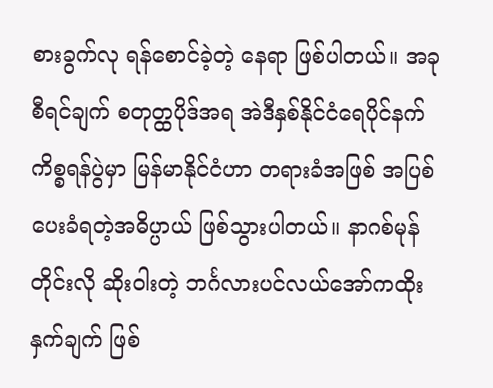စားခွက်လု ရန်စောင်ခဲ့တဲ့ နေရာ ဖြစ်ပါတယ်။ အခုစီရင်ချက် စတုတ္ထပိုဒ်အရ အဲဒီနှစ်နိုင်ငံရေပိုင်နက်ကိစ္စရန်ပွဲမှာ မြန်မာနိုင်ငံဟာ တရားခံအဖြစ် အပြစ်ပေးခံရတဲ့အဓိပ္ပာယ် ဖြစ်သွားပါတယ်။ နာဂစ်မုန်တိုင်းလို ဆိုးဝါးတဲ့ ဘင်္ဂလားပင်လယ်အော်ကထိုးနှက်ချက် ဖြစ်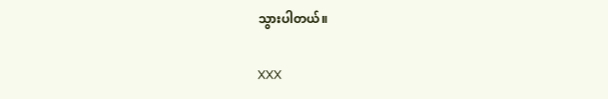သွားပါတယ်။

XXX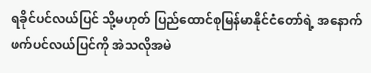ရခိုင်ပင်လယ်ပြင် သို့မဟုတ် ပြည်ထောင်စုမြန်မာနိုင်ငံတော်ရဲ့ အနောက်ဖက်ပင်လယ်ပြင်ကို အဲသလိုအမဲ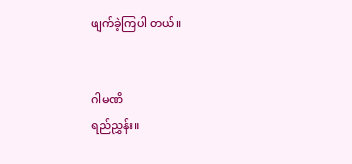ဖျက်ခဲ့ကြပါ တယ်။


ဂါမဏိ
ရည်ညွှန်း။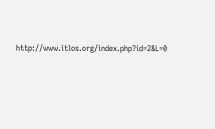http://www.itlos.org/index.php?id=2&L=0